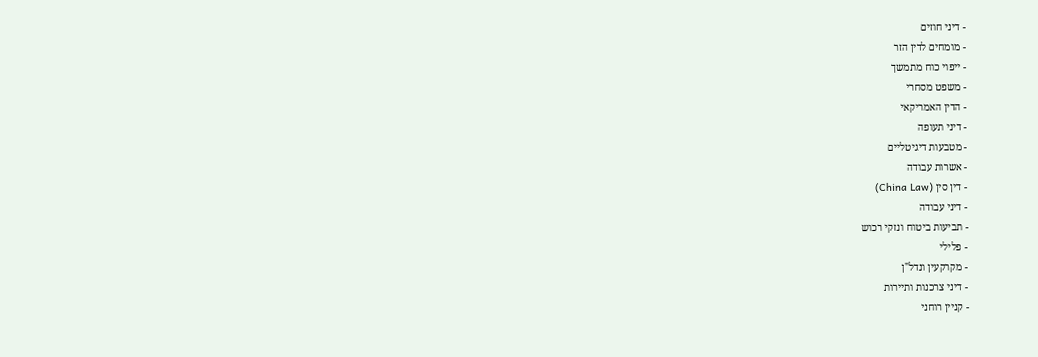- דיני חוזים
- מומחים לדין הזר
- ייפוי כוח מתמשך
- משפט מסחרי
- הדין האמריקאי
- דיני תעופה
- מטבעות דיגיטליים
- אשרות עבודה
- דין סין (China Law)
- דיני עבודה
- תביעות ביטוח ונזקי רכוש
- פלילי
- מקרקעין ונדל"ן
- דיני צרכנות ותיירות
- קניין רוחני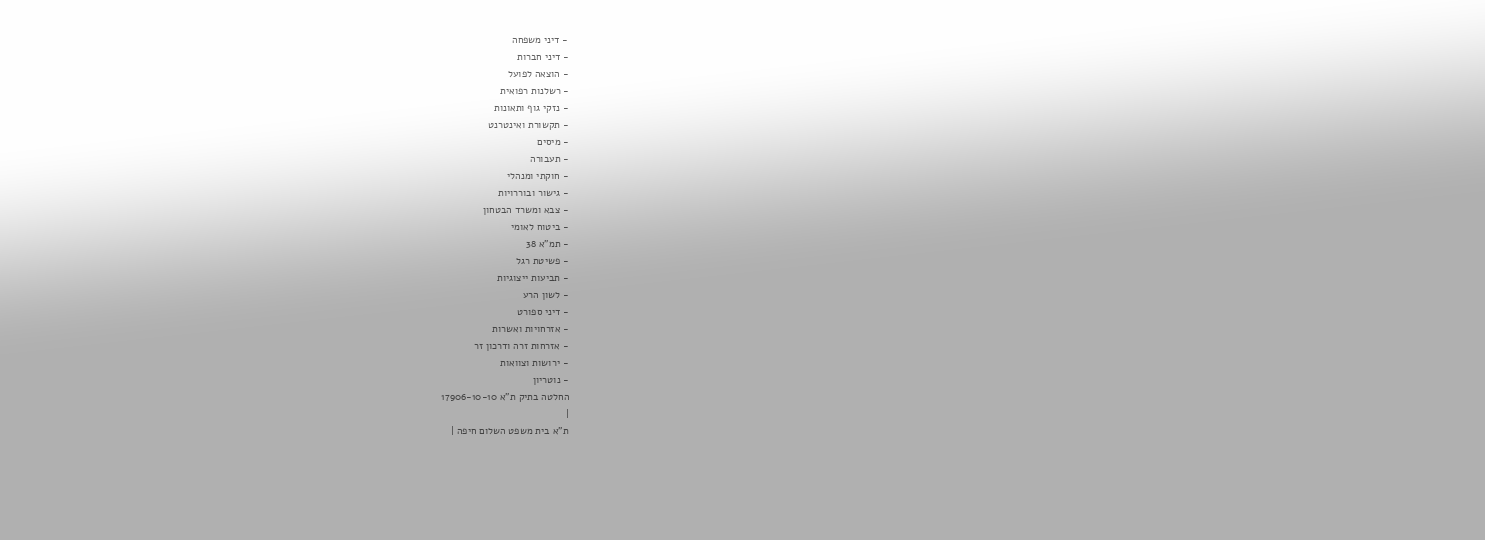- דיני משפחה
- דיני חברות
- הוצאה לפועל
- רשלנות רפואית
- נזקי גוף ותאונות
- תקשורת ואינטרנט
- מיסים
- תעבורה
- חוקתי ומנהלי
- גישור ובוררויות
- צבא ומשרד הבטחון
- ביטוח לאומי
- תמ"א 38
- פשיטת רגל
- תביעות ייצוגיות
- לשון הרע
- דיני ספורט
- אזרחויות ואשרות
- אזרחות זרה ודרכון זר
- ירושות וצוואות
- נוטריון
החלטה בתיק ת"א 17906-10-10
|
ת"א בית משפט השלום חיפה |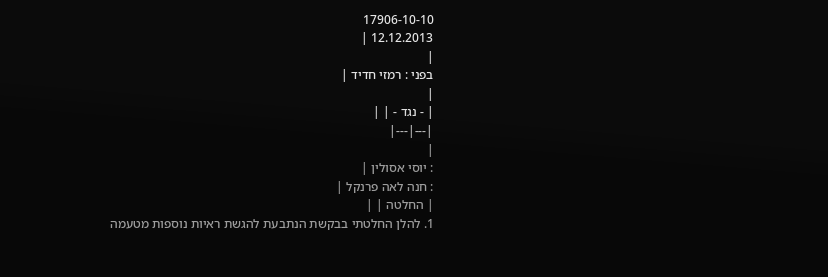17906-10-10
12.12.2013 |
|
בפני : רמזי חדיד |
|
| - נגד - | |
|---|---|
|
: יוסי אסולין |
: חנה לאה פרנקל |
| החלטה | |
1. להלן החלטתי בבקשת הנתבעת להגשת ראיות נוספות מטעמה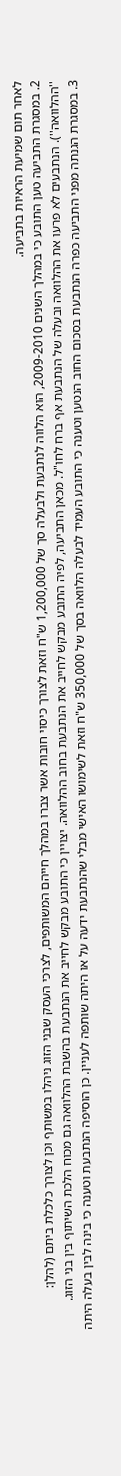לאחר תום שמיעת הראיות בתביעה.
2. במסגרת התביעה טען התובע כי במהלך השנים 2009-2010, הוא הלווה לנתבעת ולבעלה סך של 1,200,000 ש"ח וזאת לצורך כיסוי חובות אשר צברו במהלך חייהם המשותפים, לצרכי העסק שבני הזוג ניהלו במשותף וכן לצורך כלכלת ביתם (להלן: ''ההלוואה''). הנתבעים לא פרעו את ההלוואה ובעלה של הנתבעת אף ברח לחו"ל. מכאן התביעה, לפיה התובע מבקש לחייב את הנתבעת בחוב ההלוואה. יצויין כי התובע מבקש לחייב את הנתבעת בהשבת ההלוואה גם מכוח הלכת השיתוף בין בני הזוג.
3. במסגרת הגנתה מפני התביעה כפרה הנתבעת בסכום החוב הנטען וטענה כי התובע העמיד לבעלה הלוואה בסך של 350,000 ש"ח וזאת לשימושו האישי מבלי שהנתבעת ידעה על או היתה שותפה לעניין. כן הוסיפה הנתבעת וטענה כי בינה לבין בעלה היתה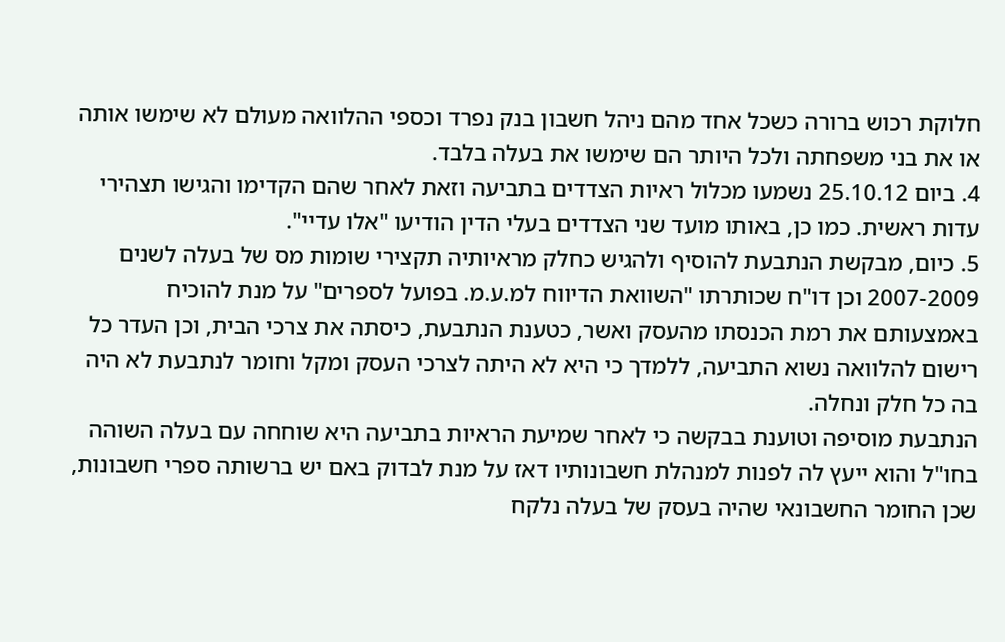חלוקת רכוש ברורה כשכל אחד מהם ניהל חשבון בנק נפרד וכספי ההלוואה מעולם לא שימשו אותה או את בני משפחתה ולכל היותר הם שימשו את בעלה בלבד.
4. ביום 25.10.12 נשמעו מכלול ראיות הצדדים בתביעה וזאת לאחר שהם הקדימו והגישו תצהירי עדות ראשית. כמו כן, באותו מועד שני הצדדים בעלי הדין הודיעו "אלו עדיי".
5. כיום, מבקשת הנתבעת להוסיף ולהגיש כחלק מראיותיה תקצירי שומות מס של בעלה לשנים 2007-2009 וכן דו"ח שכותרתו "השוואת הדיווח למ.ע.מ. בפועל לספרים" על מנת להוכיח באמצעותם את רמת הכנסתו מהעסק ואשר, כטענת הנתבעת, כיסתה את צרכי הבית, וכן העדר כל רישום להלוואה נשוא התביעה, ללמדך כי היא לא היתה לצרכי העסק ומקל וחומר לנתבעת לא היה בה כל חלק ונחלה.
הנתבעת מוסיפה וטוענת בבקשה כי לאחר שמיעת הראיות בתביעה היא שוחחה עם בעלה השוהה בחו"ל והוא ייעץ לה לפנות למנהלת חשבונותיו דאז על מנת לבדוק באם יש ברשותה ספרי חשבונות, שכן החומר החשבונאי שהיה בעסק של בעלה נלקח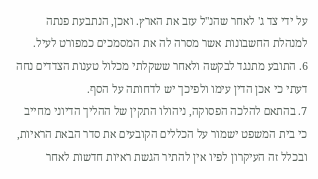על ידי צד ג' לאחר שהנ"ל עזב את הארץ. ואכן, הנתבעת פנתה למנהלת החשבונות אשר מסרה לה את המסמכים כמפורט לעיל.
6. התובע מתנגד לבקשה ולאחר ששקלתי מכלול טענות הצדדים נחה דעתי כי אכן הדין עימו ולפיכך יש לדחותה על הסף.
7. בהתאם להלכה הפסוקה, ניהולו התקין של ההליך הדיוני מחייב כי בית המשפט ישמור על הכללים הקובעים את סדר הבאת הראיות, ובכלל זה העיקרון לפיו אין להתיר הגשת ראיות חדשות לאחר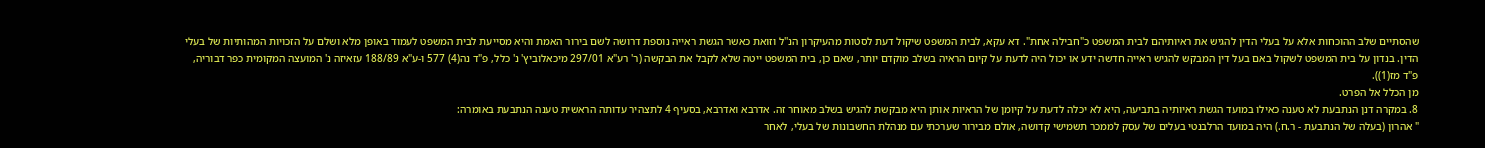שהסתיים שלב ההוכחות אלא על בעלי הדין להגיש את ראיותיהם לבית המשפט כ"חבילה אחת". דא עקא, לבית המשפט שיקול דעת לסטות מהעיקרון הנ''ל וזואת כאשר הגשת ראייה נוספת דרושה לשם בירור האמת והיא מסייעת לבית המשפט לעמוד באופן מלא ושלם על הזכויות המהותיות של בעלי הדין. בנדון על בית המשפט לשקול באם בעל דין המבקש להגיש ראייה חדשה ידע או יכול היה לדעת על קיום הראיה בשלב מוקדם יותר, שאם כן, בית המשפט ייטה שלא לקבל את הבקשה (ר' רע"א 297/01 מיכאלוביץ' נ' כלל, פ"ד נה(4) 577 ו-ע"א 188/89 עזאיזה נ' המועצה המקומית כפר דבוריה, פ"ד מז(1)).
מן הכלל אל הפרט.
8. במקרה דנן הנתבעת לא טענה כאילו במועד הגשת ראיותיה בתביעה, היא לא יכלה לדעת על קיומן של הראיות אותן היא מבקשת להגיש בשלב מאוחר זה. אדרבא ואדרבא, בסעיף 4 לתצהיר עדותה הראשית טענה הנתבעת באומרה:
" אהרון (בעלה של הנתבעת - ר.ח.) היה במועד הרלבנטי בעלים של עסק לממכר תשמישי קדושה, אולם מבירור שערכתי עם מנהלת החשבונות של בעלי, לאחר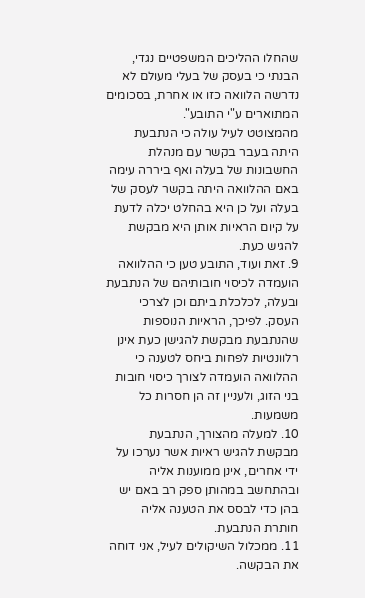שהחלו ההליכים המשפטיים נגדי, הבנתי כי בעסק של בעלי מעולם לא נדרשה הלוואה כזו או אחרת, בסכומים המתוארים ע"י התובע".
מהמצוטט לעיל עולה כי הנתבעת היתה בעבר בקשר עם מנהלת החשבונות של בעלה ואף ביררה עימה באם ההלוואה היתה בקשר לעסק של בעלה ועל כן היא בהחלט יכלה לדעת על קיום הראיות אותן היא מבקשת להגיש כעת.
9. זאת ועוד, התובע טען כי ההלוואה הועמדה לכיסוי חובותיהם של הנתבעת ובעלה, לכלכלת ביתם וכן לצרכי העסק. לפיכך, הראיות הנוספות שהנתבעת מבקשת להגישן כעת אינן רלוונטיות לפחות ביחס לטענה כי ההלוואה הועמדה לצורך כיסוי חובות בני הזוג, ולעניין זה הן חסרות כל משמעות.
10. למעלה מהצורך, הנתבעת מבקשת להגיש ראיות אשר נערכו על ידי אחרים, אינן ממוענות אליה ובהתחשב במהותן ספק רב באם יש בהן כדי לבסס את הטענה אליה חותרת הנתבעת.
11. ממכלול השיקולים לעיל, אני דוחה את הבקשה.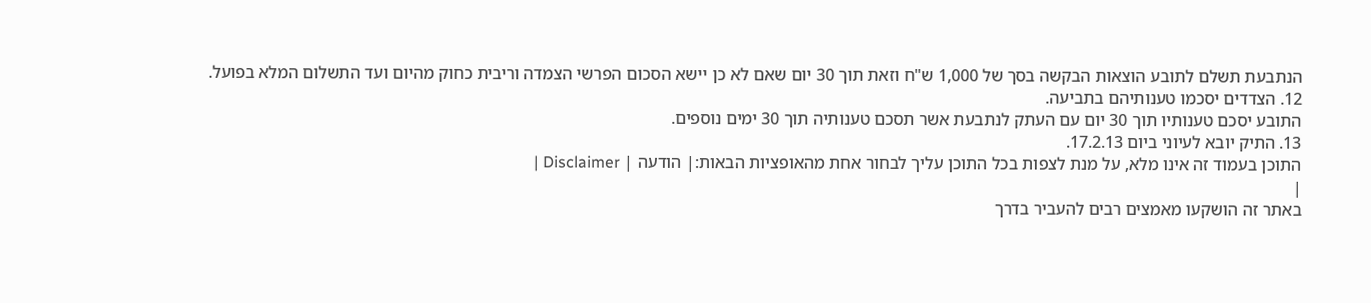הנתבעת תשלם לתובע הוצאות הבקשה בסך של 1,000 ש"ח וזאת תוך 30 יום שאם לא כן יישא הסכום הפרשי הצמדה וריבית כחוק מהיום ועד התשלום המלא בפועל.
12. הצדדים יסכמו טענותיהם בתביעה.
התובע יסכם טענותיו תוך 30 יום עם העתק לנתבעת אשר תסכם טענותיה תוך 30 ימים נוספים.
13. התיק יובא לעיוני ביום 17.2.13.
התוכן בעמוד זה אינו מלא, על מנת לצפות בכל התוכן עליך לבחור אחת מהאופציות הבאות:| הודעה | Disclaimer |
|
באתר זה הושקעו מאמצים רבים להעביר בדרך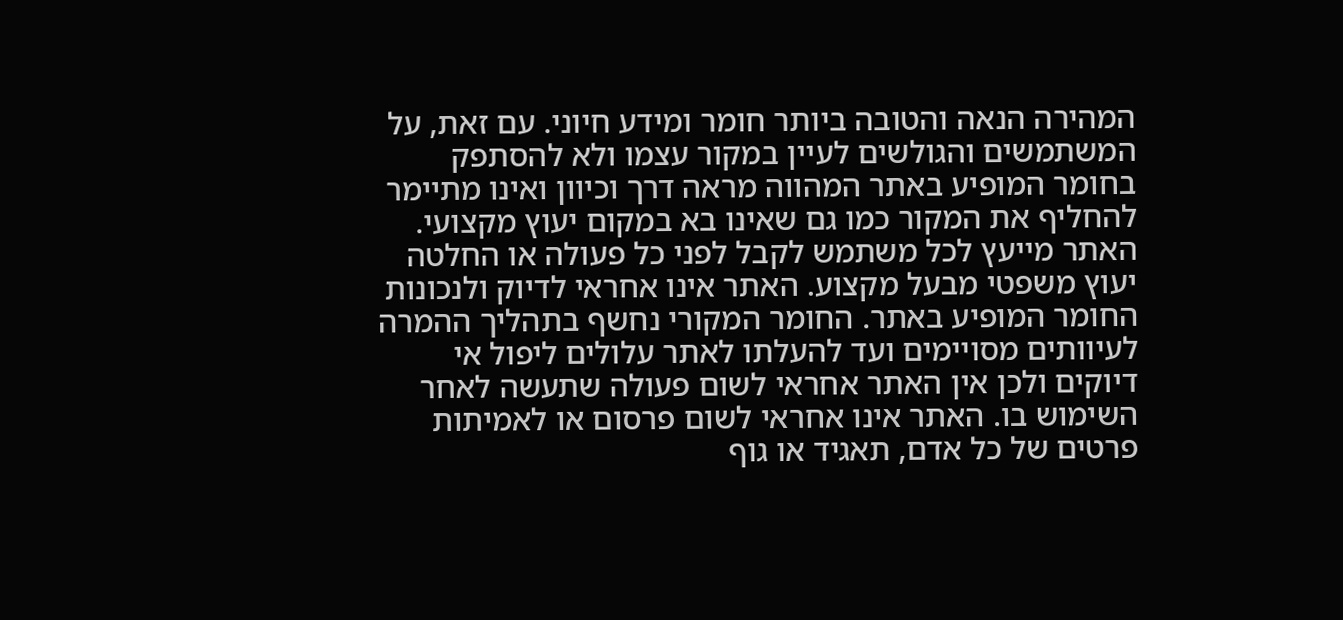המהירה הנאה והטובה ביותר חומר ומידע חיוני. עם זאת, על המשתמשים והגולשים לעיין במקור עצמו ולא להסתפק בחומר המופיע באתר המהווה מראה דרך וכיוון ואינו מתיימר להחליף את המקור כמו גם שאינו בא במקום יעוץ מקצועי. האתר מייעץ לכל משתמש לקבל לפני כל פעולה או החלטה יעוץ משפטי מבעל מקצוע. האתר אינו אחראי לדיוק ולנכונות החומר המופיע באתר. החומר המקורי נחשף בתהליך ההמרה לעיוותים מסויימים ועד להעלתו לאתר עלולים ליפול אי דיוקים ולכן אין האתר אחראי לשום פעולה שתעשה לאחר השימוש בו. האתר אינו אחראי לשום פרסום או לאמיתות פרטים של כל אדם, תאגיד או גוף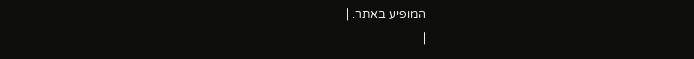המופיע באתר. |
|